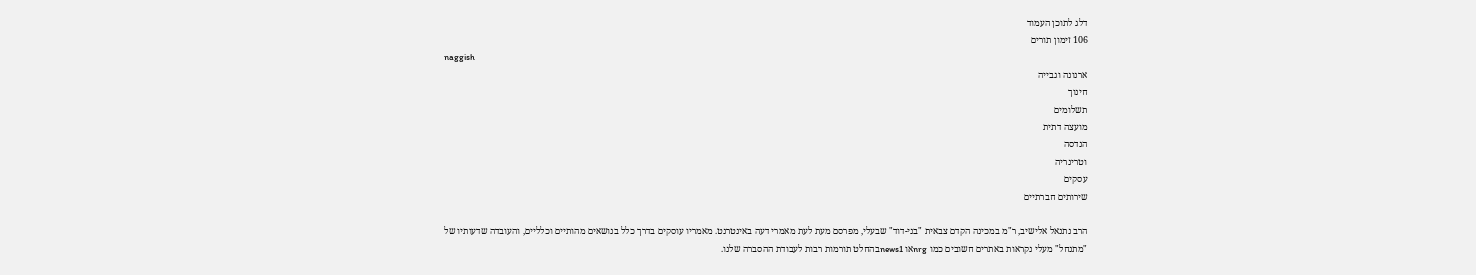דלג לתוכן העמוד
106 זימון תורים
naggish
ארנונה וגבייה
חינוך
תשלומים
מועצה דתית
הנדסה
וטרינריה
עסקים
שירותים חברתיים

הרב נתנאל אלישיב, ר"מ במכינה הקדם צבאית "בני-דוד" שבעלי, מפרסם מעת לעת מאמרי דעה באינטרנט. מאמריו עוסקים בדרך כלל בנושאים מהותיים וכלליים, והעובדה שדעותיו של "מתנחל" מעלי נקראות באתרים חשובים כמו nrgאו news1בהחלט תורמות רבות לעבודת ההסברה שלנו.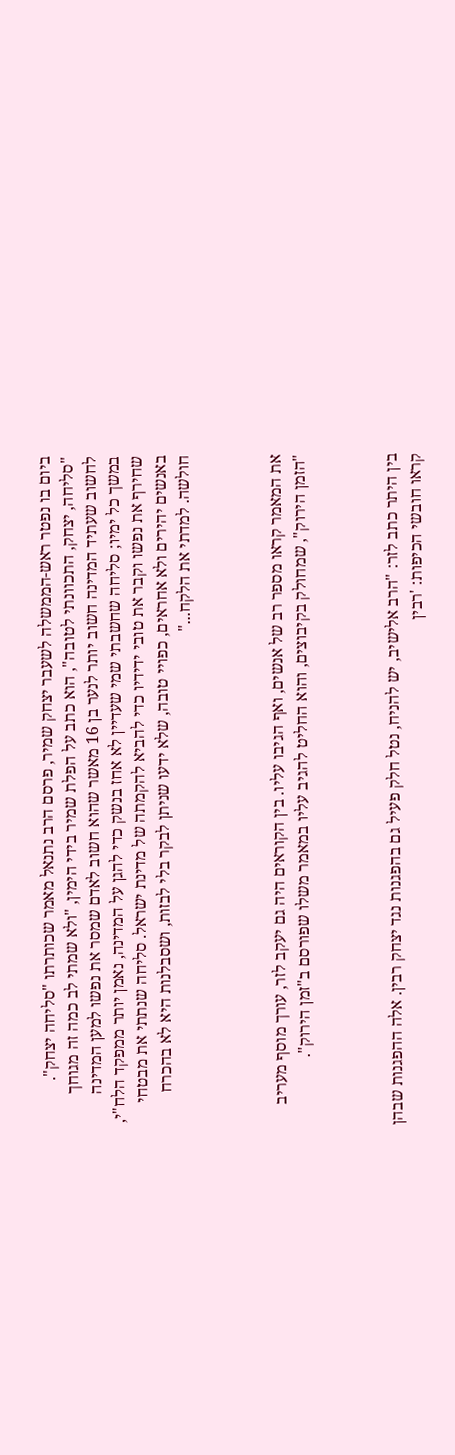ביום בו נפטר ראש-הממשלה לשעבר יצחק שמיר, פרסם הרב נתנאל מאמר שכותרתו "סליחה יצחק". "סליחה, יצחק, התכוונתי לטובה", הוא כתב על הפלת שמיר בידי הימין, "ולא שמתי לב כמה זה מגוחך לחשוב שעתיד המדינה חשוב יותר לנער בן 16 מאשר שהוא חשוב לאדם שמסר את נפשו למען המדינה במשך כל ימיו; סליחה שחשבתי שמי שעדיין לא אחז בנשק כדי להגן על המדינה, נאמן יותר ממפקד הלח"י, שחירף את נפשו וקבר את טובי ידידיו כדי להביא להקמתה של מדינת ישראל. סליחה שנתתי את מבטחי באנשים יהירים ולא אחראים, כפויי טובה, שלא ידעו שניתן לבקר בלי לבזות, ושסבלנות היא לא בהכרח חולשה. למדתי את הלקח..."



את המאמר קראו מספר רב של אנשים, ואף הגיבו עליו. בין הקוראים היה גם יעקב לזר, עורך מוסף מעריב "הזמן הירוק", שמחולק בקיבוצים, והוא החליט להגיב עליו במאמר משלו שפורסם ב"זמן הירוק".



בין היתר כתב לזר: "הרב אלישיב, יש להניח, נטל חלק פעיל גם בהפגנות נגד יצחק רבין. אלה ההפגנות שבהן קראו חובשי הכיפות: 'רבין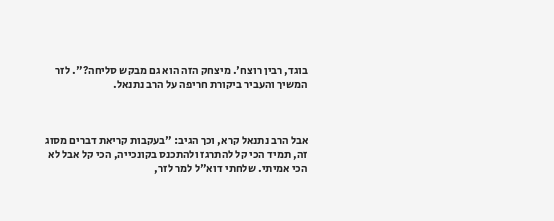בוגד, רבין רוצח'. מיצחק הזה הוא גם מבקש סליחה?". לזר המשיך והעביר ביקורת חריפה על הרב נתנאל.



אבל הרב נתנאל קרא, וכך הגיב: "בעקבות קריאת דברים מסוג זה, תמיד הכי קל להתרגז ולהתכנס בקונכייה, הכי קל אבל לא הכי אמיתי. שלחתי דוא"ל למר לזר,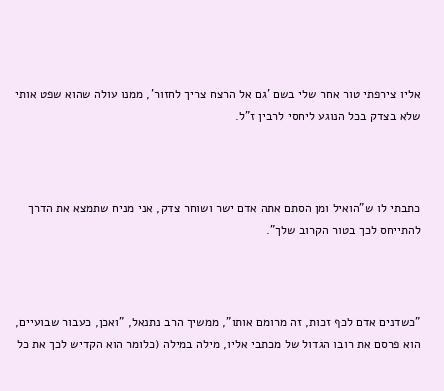אליו צירפתי טור אחר שלי בשם 'גם אל הרצח צריך לחזור', ממנו עולה שהוא שפט אותי שלא בצדק בכל הנוגע ליחסי לרבין ז"ל.



כתבתי לו ש"הואיל ומן הסתם אתה אדם ישר ושוחר צדק, אני מניח שתמצא את הדרך להתייחס לכך בטור הקרוב שלך".



"כשדנים אדם לכף זכות, זה מרומם אותו", ממשיך הרב נתנאל, "ואכן, כעבור שבועיים, הוא פרסם את רובו הגדול של מכתבי אליו, מילה במילה (כלומר הוא הקדיש לכך את כל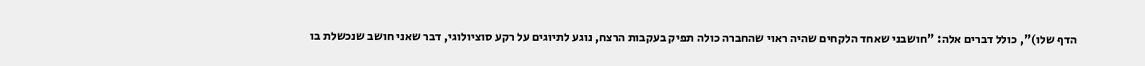הדף שלו)", כולל דברים אלה: "חושבני שאחד הלקחים שהיה ראוי שהחברה כולה תפיק בעקבות הרצח, נוגע לתיוגים על רקע סוציולוגי, דבר שאני חושב שנכשלת בו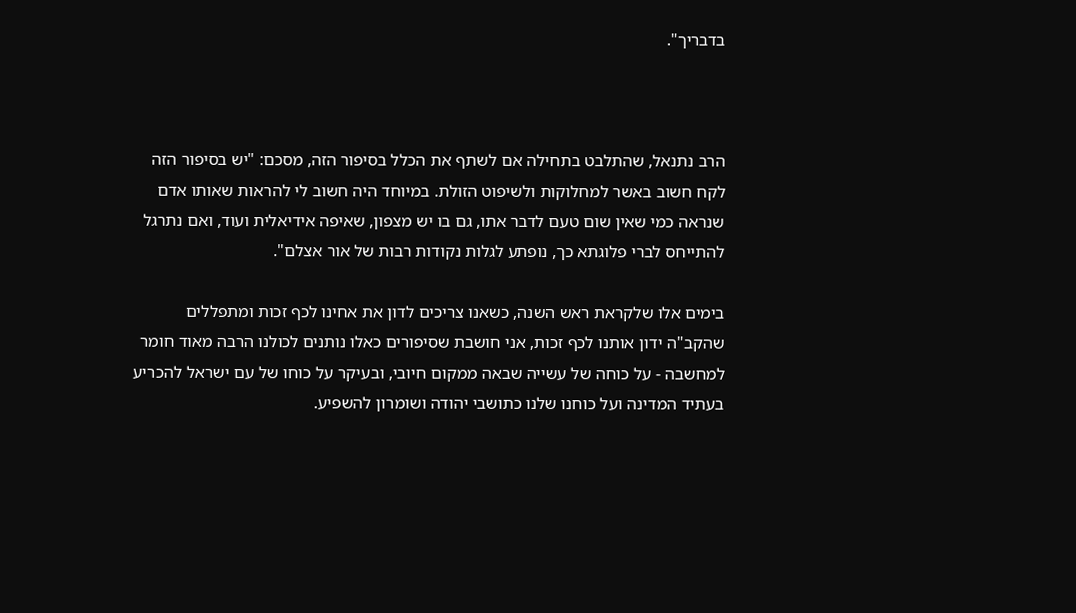בדבריך".



הרב נתנאל, שהתלבט בתחילה אם לשתף את הכלל בסיפור הזה, מסכם: "יש בסיפור הזה לקח חשוב באשר למחלוקות ולשיפוט הזולת. במיוחד היה חשוב לי להראות שאותו אדם שנראה כמי שאין שום טעם לדבר אתו, גם בו יש מצפון, שאיפה אידיאלית ועוד, ואם נתרגל להתייחס לברי פלוגתא כך, נופתע לגלות נקודות רבות של אור אצלם".

בימים אלו שלקראת ראש השנה, כשאנו צריכים לדון את אחינו לכף זכות ומתפללים שהקב"ה ידון אותנו לכף זכות, אני חושבת שסיפורים כאלו נותנים לכולנו הרבה מאוד חומר למחשבה - על כוחה של עשייה שבאה ממקום חיובי, ובעיקר על כוחו של עם ישראל להכריע בעתיד המדינה ועל כוחנו שלנו כתושבי יהודה ושומרון להשפיע.